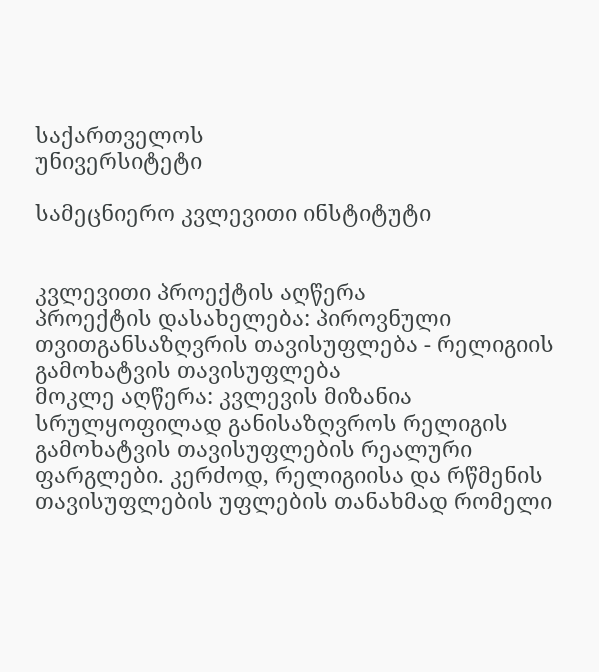საქართველოს
უნივერსიტეტი

სამეცნიერო კვლევითი ინსტიტუტი


კვლევითი პროექტის აღწერა
პროექტის დასახელება: პიროვნული თვითგანსაზღვრის თავისუფლება - რელიგიის გამოხატვის თავისუფლება
მოკლე აღწერა: კვლევის მიზანია სრულყოფილად განისაზღვროს რელიგის გამოხატვის თავისუფლების რეალური ფარგლები. კერძოდ, რელიგიისა და რწმენის თავისუფლების უფლების თანახმად რომელი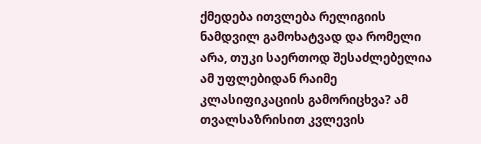ქმედება ითვლება რელიგიის ნამდვილ გამოხატვად და რომელი არა, თუკი საერთოდ შესაძლებელია ამ უფლებიდან რაიმე კლასიფიკაციის გამორიცხვა? ამ თვალსაზრისით კვლევის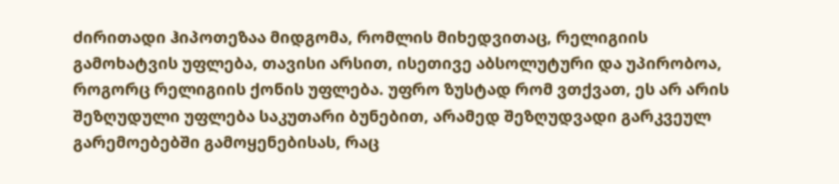ძირითადი ჰიპოთეზაა მიდგომა, რომლის მიხედვითაც, რელიგიის გამოხატვის უფლება, თავისი არსით, ისეთივე აბსოლუტური და უპირობოა, როგორც რელიგიის ქონის უფლება. უფრო ზუსტად რომ ვთქვათ, ეს არ არის შეზღუდული უფლება საკუთარი ბუნებით, არამედ შეზღუდვადი გარკვეულ გარემოებებში გამოყენებისას, რაც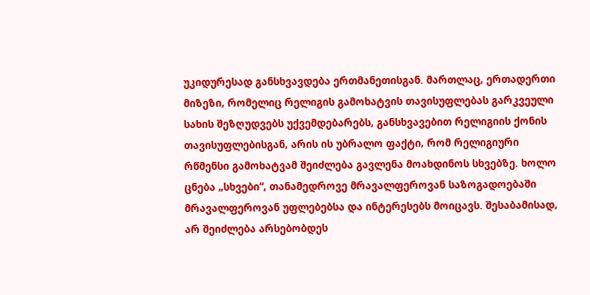უკიდურესად განსხვავდება ერთმანეთისგან. მართლაც, ერთადერთი მიზეზი, რომელიც რელიგის გამოხატვის თავისუფლებას გარკვეული სახის შეზღუდვებს უქვემდებარებს, განსხვავებით რელიგიის ქონის თავისუფლებისგან, არის ის უბრალო ფაქტი, რომ რელიგიური რწმენსი გამოხატვამ შეიძლება გავლენა მოახდინოს სხვებზე. ხოლო ცნება „სხვები“, თანამედროვე მრავალფეროვან საზოგადოებაში მრავალფეროვან უფლებებსა და ინტერესებს მოიცავს. შესაბამისად, არ შეიძლება არსებობდეს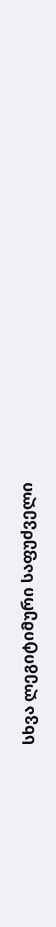სხვა ლეგიტიმური საფუძველი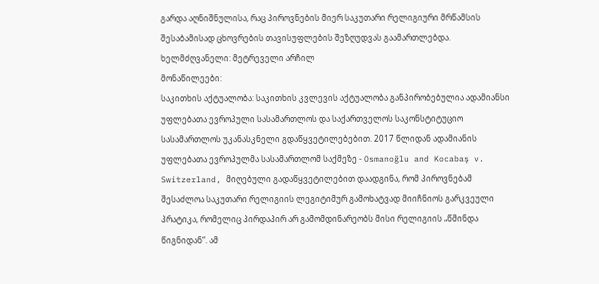გარდა აღნიშნულისა, რაც პიროვნების მიერ საკუთარი რელიგიური მრწამსის შესაბამისად ცხოვრების თავისუფლების შეზღუდვას გაამართლებდა.
ხელმძღვანელი: მეტრეველი არჩილ
მონაწილეები:
საკითხის აქტუალობა: საკითხის კვლევის აქტუალობა განპირობებულია ადამიანსი უფლებათა ევროპული სასამართლოს და საქართველოს საკონსტიტუციო სასამართლოს უკანასკნელი გდაწყვეტილებებით. 2017 წლიდან ადამიანის უფლებათა ევროპულმა სასამართლომ საქმეზე - Osmanoğlu and Kocabaş v. Switzerland, მიღებული გადაწყვეტილებით დაადგინა, რომ პიროვნებამ შესაძლოა საკუთარი რელიგიის ლეგიტიმურ გამოხატვად მიიჩნიოს გარკვეული პრატიკა, რომელიც პირდაპირ არ გამომდინარეობს მისი რელიგიის „წმინდა წიგნიდან“. ამ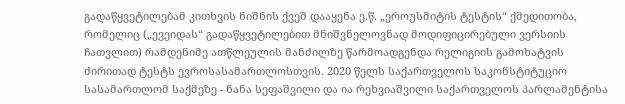გადაწყვეტილებამ კითხვის ნიშნის ქვეშ დააყენა ე.წ. „ეროუსმიტის ტესტის“ ქმედითობა, რომელიც („ევეიდას“ გადაწყვეტილებით მნიშვნელოვნად მოდიფიცირებული ვერსიის ჩათვლით) რამდენიმე ათწლეულის მანძილზე წარმოადგენდა რელიგიის გამოხატვის ძირითად ტესტს ევროსასამართლოსთვის. 2020 წელს საქართველოს საკონსტიტუციო სასამართლომ საქმეზე - ნანა სეფაშვილი და ია რეხვიაშვილი საქართველოს პარლამენტისა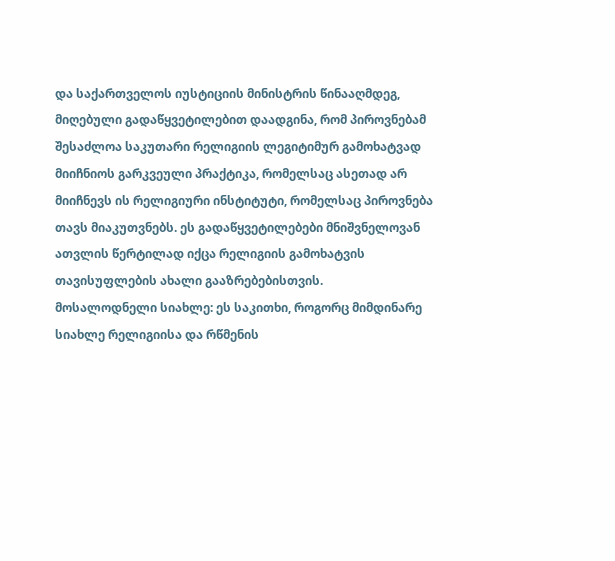და საქართველოს იუსტიციის მინისტრის წინააღმდეგ, მიღებული გადაწყვეტილებით დაადგინა, რომ პიროვნებამ შესაძლოა საკუთარი რელიგიის ლეგიტიმურ გამოხატვად მიიჩნიოს გარკვეული პრაქტიკა, რომელსაც ასეთად არ მიიჩნევს ის რელიგიური ინსტიტუტი, რომელსაც პიროვნება თავს მიაკუთვნებს. ეს გადაწყვეტილებები მნიშვნელოვან ათვლის წერტილად იქცა რელიგიის გამოხატვის თავისუფლების ახალი გააზრებებისთვის.
მოსალოდნელი სიახლე: ეს საკითხი, როგორც მიმდინარე სიახლე რელიგიისა და რწმენის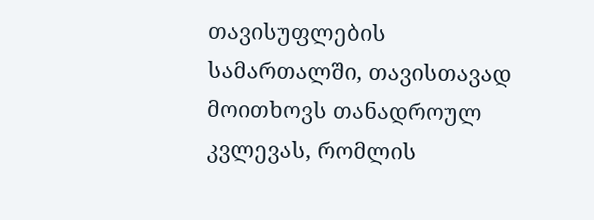თავისუფლების სამართალში, თავისთავად მოითხოვს თანადროულ კვლევას, რომლის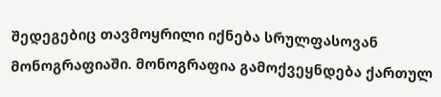შედეგებიც თავმოყრილი იქნება სრულფასოვან მონოგრაფიაში. მონოგრაფია გამოქვეყნდება ქართულ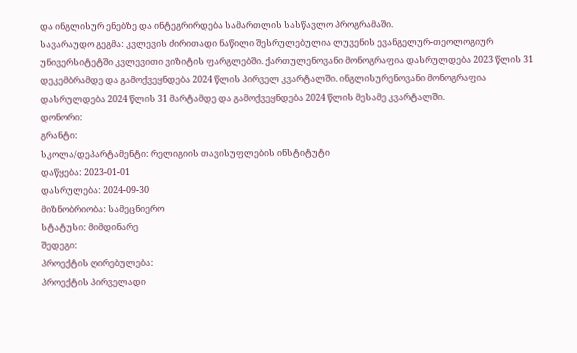და ინგლისურ ენებზე და ინტეგრირდება სამართლის სასწავლო პროგრამაში.
სავარაუდო გეგმა: კვლევის ძირითადი ნაწილი შესრულებულია ლუვენის ევანგელურ-თეოლოგიურ უნივერსიტეტში კვლევითი ვიზიტის ფარგლებში. ქართულენოვანი მონოგრაფია დასრულდება 2023 წლის 31 დეკემბრამდე და გამოქვეყნდება 2024 წლის პირველ კვარტალში. ინგლისურენოვანი მონოგრაფია დასრულდება 2024 წლის 31 მარტამდე და გამოქვეყნდება 2024 წლის მესამე კვარტალში.
დონორი:
გრანტი:
სკოლა/დეპარტამენტი: რელიგიის თავისუფლების ინსტიტუტი
დაწყება: 2023-01-01
დასრულება: 2024-09-30
მიზნობრიობა: სამეცნიერო
სტატუსი: მიმდინარე
შედეგი:
პროექტის ღირებულება:
პროექტის პირველადი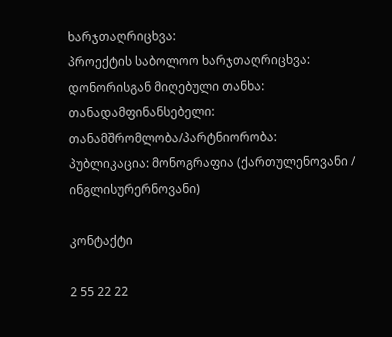ხარჯთაღრიცხვა:
პროექტის საბოლოო ხარჯთაღრიცხვა:
დონორისგან მიღებული თანხა:
თანადამფინანსებელი:
თანამშრომლობა/პარტნიორობა:
პუბლიკაცია: მონოგრაფია (ქართულენოვანი / ინგლისურერნოვანი)

კონტაქტი

2 55 22 22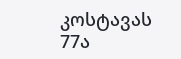კოსტავას 77ა